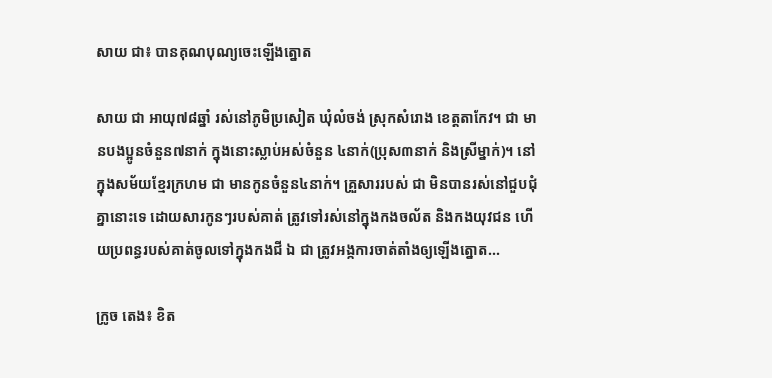សាយ ជា៖ បានគុណបុណ្យចេះឡើងត្នោត

សាយ ជា អាយុ៧៨ឆ្នាំ រស់នៅភូមិប្រសៀត ឃុំលំចង់ ស្រុកសំរោង ខេត្តតាកែវ។ ជា មានបងប្អូនចំនួន៧នាក់ ក្នុងនោះស្លាប់អស់ចំនួន ៤នាក់(ប្រុស៣នាក់ និងស្រីម្នាក់)។ នៅក្នុងសម័យខ្មែរក្រហម ជា មានកូនចំនួន៤នាក់។ គ្រួសាររបស់ ជា មិនបានរស់នៅជួបជុំគ្នានោះទេ ដោយសារកូនៗរបស់គាត់ ត្រូវទៅរស់នៅក្នុងកងចល័ត និងកងយុវជន ហើយប្រពន្ធរបស់គាត់ចូលទៅក្នុងកងជី ឯ ជា ត្រូវអង្កការចាត់តាំងឲ្យឡើងត្នោត...

ក្រូច តេង៖ ខិត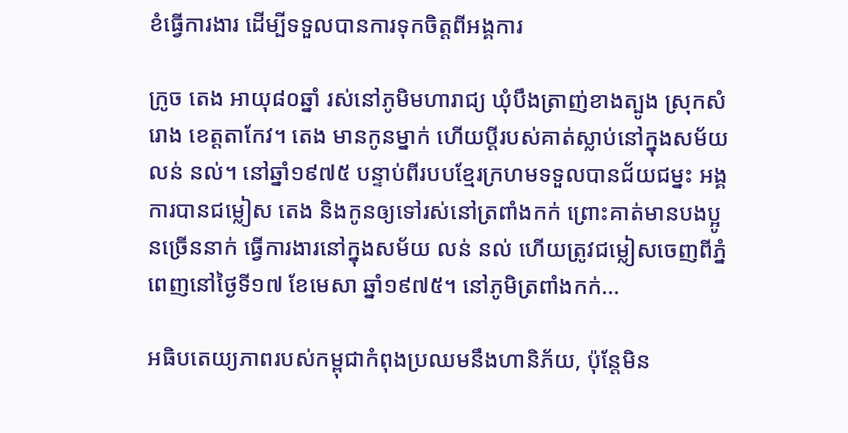ខំធ្វើការងារ ដើម្បីទទួលបានការទុកចិត្តពីអង្គការ

ក្រូច តេង អាយុ៨០ឆ្នាំ រស់នៅភូមិមហារាជ្យ ឃុំបឹងត្រាញ់ខាងត្បូង ស្រុកសំរោង ខេត្តតាកែវ។ តេង មានកូនម្នាក់ ហើយប្ដីរបស់គាត់ស្លាប់នៅក្នុងសម័យ លន់ នល់។ នៅឆ្នាំ១៩៧៥ បន្ទាប់ពីរបបខ្មែរក្រហមទទួលបានជ័យជម្នះ អង្គការបានជម្លៀស តេង និងកូនឲ្យទៅរស់នៅត្រពាំងកក់ ព្រោះគាត់មានបងប្អូនច្រើននាក់ ធ្វើការងារនៅក្នុងសម័យ លន់ នល់ ហើយត្រូវជម្លៀសចេញពីភ្នំពេញនៅថ្ងៃទី១៧ ខែមេសា ឆ្នាំ១៩៧៥។ នៅភូមិត្រពាំងកក់...

អធិបតេយ្យភាពរបស់កម្ពុជាកំពុងប្រឈមនឹងហានិភ័យ, ប៉ុន្តែមិន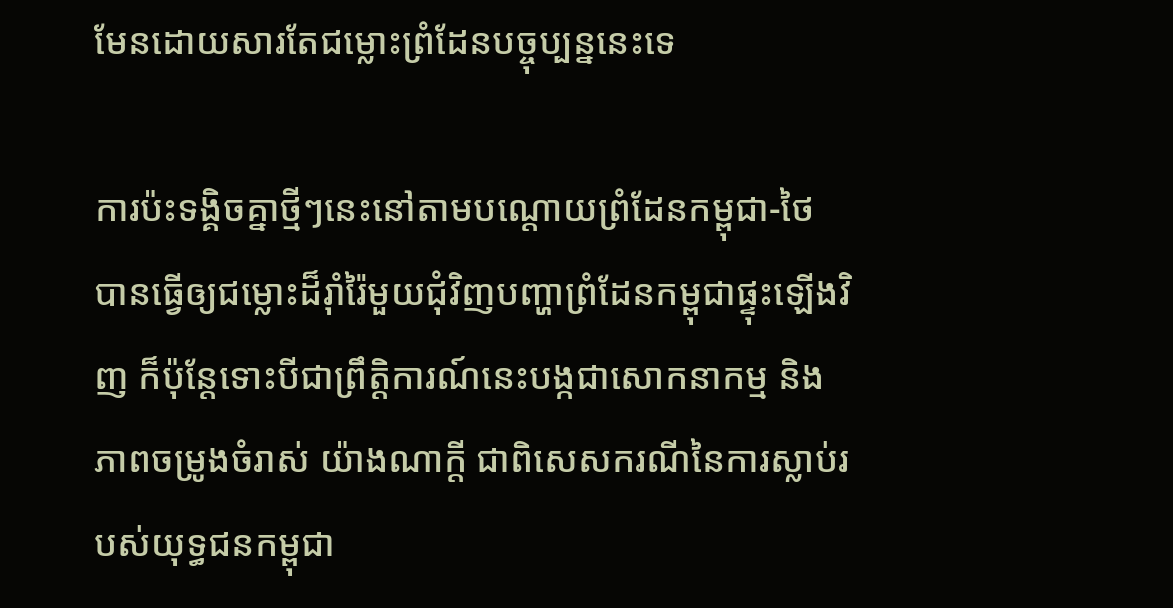មែនដោយសារតែជម្លោះព្រំដែនបច្ចុប្បន្ននេះទេ

ការប៉ះទង្គិចគ្នាថ្មីៗនេះនៅតាមបណ្តោយព្រំដែនកម្ពុជា-ថៃ បានធ្វើឲ្យជម្លោះដ៏រ៉ាំរ៉ៃមួយជុំវិញបញ្ហាព្រំដែនកម្ពុជាផ្ទុះឡើងវិញ ក៏ប៉ុន្តែទោះបីជាព្រឹត្តិការណ៍នេះបង្កជាសោកនាកម្ម និងភាពចម្រូងចំរាស់ យ៉ាងណាក្តី ជាពិសេសករណីនៃការស្លាប់របស់យុទ្ធជនកម្ពុជា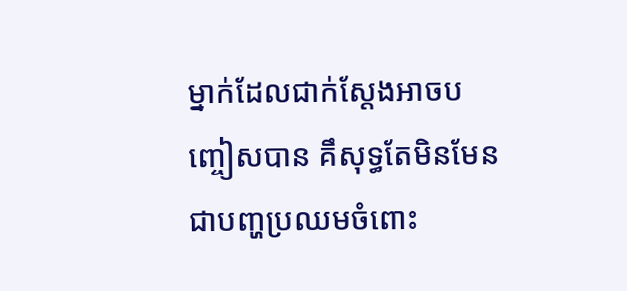ម្នាក់ដែលជាក់ស្តែងអាចបញ្ចៀសបាន គឹសុទ្ធតែមិនមែនជាបញ្ហប្រឈមចំពោះ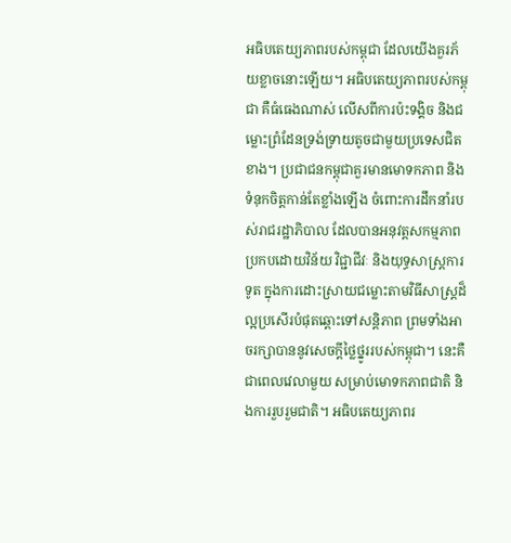អធិបតេយ្យភាពរបស់កម្ពុជា ដែលយើងគួរភ័យខ្លាចនោះឡើយ។ អធិបតេយ្យភាពរបស់កម្ពុជា គឺធំធេងណាស់ លើសពីការប៉ះទង្គិច និងជម្លោះព្រំដែនទ្រង់ទ្រាយតូចជាមួយប្រទេសជិតខាង។ ប្រជាជនកម្ពុជាគួរមានមោទកភាព និងទំនុកចិត្តកាន់តែខ្លាំងឡើង ចំពោះការដឹកនាំរបស់រាជរដ្ឋាភិបាល ដែលបានអនុវត្តសកម្មភាពប្រកបដោយវិន័យ វិជ្ជាជីវៈ និងយុទ្ធសាស្ត្រការទូត ក្នុងការដោះស្រាយជម្លោះតាមវិធីសាស្ត្រដ៏ល្អប្រសើរបំផុតឆ្ពោះទៅសន្តិភាព ព្រមទាំងអាចរក្សាបាននូវសេចក្ដីថ្លៃថ្នូររបស់កម្ពុជា។ នេះគឺជាពេលវេលាមួយ សម្រាប់មោទកភាពជាតិ និងការរួបរួមជាតិ។ អធិបតេយ្យភាពរ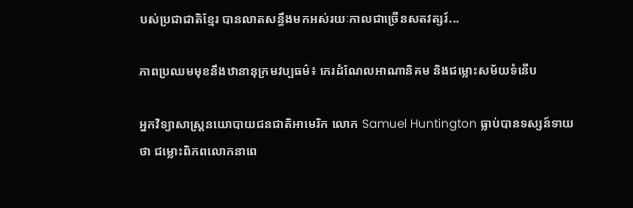បស់ប្រជាជាតិខ្មែរ បានលាតសន្ធឹងមកអស់រយៈកាលជាច្រើនសតវត្សរ៍...

ភាពប្រឈមមុខនឹងឋានានុក្រមវប្បធម៌៖ កេរដំណែលអាណានិគម និងជម្លោះសម័យទំនើប

អ្នកវិទ្យាសាស្ត្រនយោបាយជនជាតិអាមេរិក លោក Samuel Huntington ធ្លាប់បានទស្សន៍ទាយថា ជម្លោះពិភពលោកនាពេ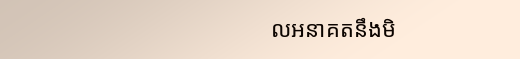លអនាគតនឹងមិ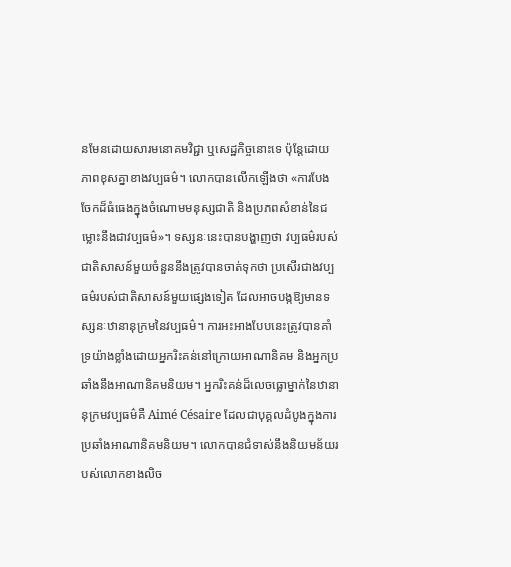នមែនដោយសារមនោគមវិជ្ជា ឬសេដ្ឋកិច្ចនោះទេ ប៉ុន្តែដោយភាពខុសគ្នាខាងវប្បធម៌។ លោកបានលើកឡើងថា «ការបែងចែកដ៏ធំធេងក្នុងចំណោមមនុស្សជាតិ និងប្រភពសំខាន់នៃជម្លោះនឹងជាវប្បធម៌»។ ទស្សនៈនេះបានបង្ហាញថា វប្បធម៌របស់ជាតិសាសន៍មួយចំនួននឹងត្រូវបានចាត់ទុកថា ប្រសើរជាងវប្បធម៌របស់ជាតិសាសន៍មួយផ្សេងទៀត ដែលអាចបង្កឱ្យមានទស្សនៈឋានានុក្រមនៃវប្បធម៌។ ការអះអាងបែបនេះត្រូវបានគាំទ្រយ៉ាងខ្លាំងដោយអ្នករិះគន់នៅក្រោយអាណានិគម និងអ្នកប្រឆាំងនឹងអាណានិគមនិយម។ អ្នករិះគន់ដ៏លេចធ្លោម្នាក់នៃឋានានុក្រមវប្បធម៌គឺ Aimé Césaire ដែលជាបុគ្គលដំបូងក្នុងការប្រឆាំងអាណានិគមនិយម។ លោកបានជំទាស់នឹងនិយមន័យរបស់លោកខាងលិច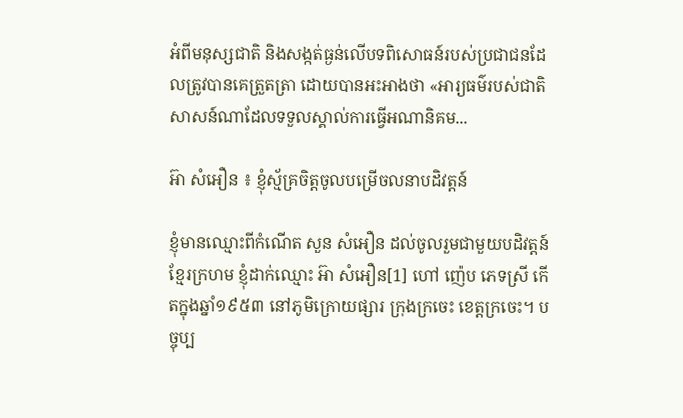អំពីមនុស្សជាតិ និងសង្កត់ធ្ងន់លើបទពិសោធន៍របស់ប្រជាជនដែលត្រូវបានគេត្រួតត្រា ដោយបានអះអាងថា «អារ្យធម៌របស់ជាតិសាសន៍ណាដែលទទួលស្គាល់ការធ្វើអណានិគម...

អ៊ា សំអឿន ៖ ខ្ញុំស្ម័គ្រចិត្តចូលបម្រើចលនាបដិវត្តន៍

ខ្ញុំមានឈ្មោះពីកំណើត សួន សំអឿន ដល់ចូលរួមជាមួយបដិវត្តន៍ខ្មែរក្រហម ខ្ញុំដាក់ឈ្មោះ អ៊ា សំអឿន[1] ហៅ ញ៉េប ភេទស្រី កើតក្នុងឆ្នាំ១៩៥៣ នៅភូមិក្រោយផ្សារ ក្រុងក្រចេះ ខេត្តក្រចេះ។ បច្ចុប្ប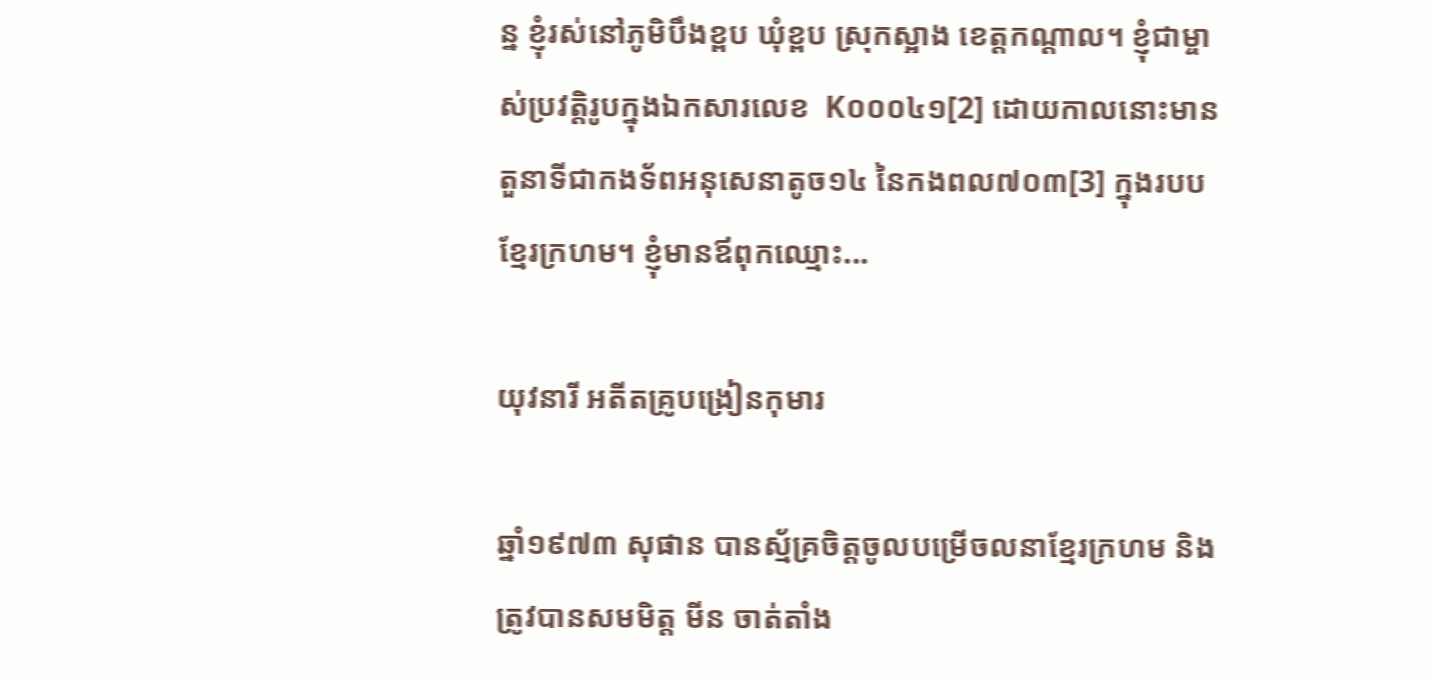ន្ន ខ្ញុំរស់នៅភូមិបឹងខ្ពប ឃុំខ្ពប ស្រុកស្អាង ខេត្តកណ្ដាល។ ខ្ញុំជាម្ចាស់ប្រវត្តិរូបក្នុងឯកសារលេខ  K០០០៤១[2] ដោយកាលនោះមានតួនាទីជាកងទ័ពអនុសេនាតូច១៤ នៃកងពល៧០៣[3] ក្នុងរបបខ្មែរក្រហម។ ខ្ញុំមានឪពុកឈ្មោះ...

យុវនារី អតីតគ្រូបង្រៀនកុមារ

ឆ្នាំ១៩៧៣ សុផាន បានស្ម័គ្រចិត្ដចូលបម្រើចលនាខែ្មរក្រហម និងត្រូវបានសមមិត្ត មីន ចាត់តាំង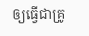ឲ្យធ្វើជាគ្រូ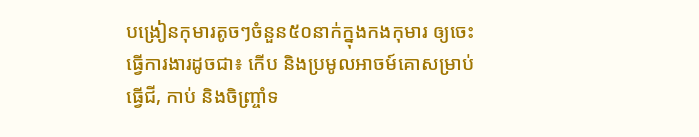បង្រៀនកុមារតូចៗចំនួន៥០នាក់ក្នុងកងកុមារ ឲ្យចេះធ្វើការងារដូចជា៖ កើប និងប្រមូលអាចម៍គោសម្រាប់ធ្វើជី, កាប់ និងចិញ្រ្ចាំទ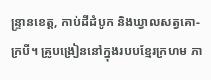ន្រ្ទានខេត្ត, កាប់ដីដំបូក និងឃ្វាលសត្វគោ-ក្របី។ គ្រូបង្រៀននៅក្នុងរបបខ្មែរក្រហម ភា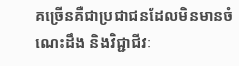គច្រើនគឺជាប្រជាជនដែលមិនមានចំណេះដឹង និងវិជ្ជាជីវៈ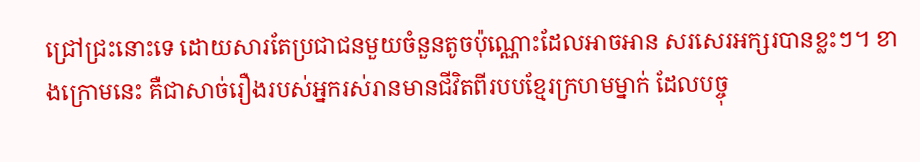ជ្រៅជ្រះនោះទេ ដោយសារតែប្រជាជនមួយចំនួនតូចប៉ុណ្ណោះដែលអាចអាន សរសេរអក្សរបានខ្លះៗ។ ខាងក្រោមនេះ គឺជាសាច់រឿងរបស់អ្នករស់រានមានជីវិតពីរបបខ្មែរក្រហមម្នាក់ ដែលបច្ចុ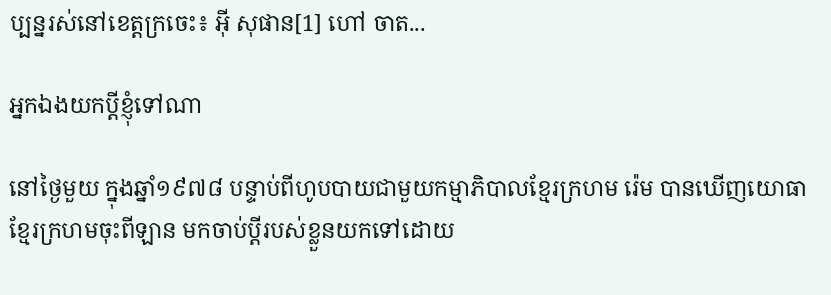ប្បន្នរស់នៅខេត្តក្រចេះ៖ អ៊ី សុផាន[1] ហៅ ចាត...

អ្នកឯងយកប្តីខ្ញុំទៅណា

នៅថ្ងៃមួយ ក្នុងឆ្នាំ១៩៧៨ បន្ទាប់ពីហូបបាយជាមួយកម្មាភិបាលខ្មែរក្រហម រ៉េម បានឃើញយោធាខ្មែរក្រហមចុះពីឡាន មកចាប់ប្តីរបស់ខ្លួនយកទៅដោយ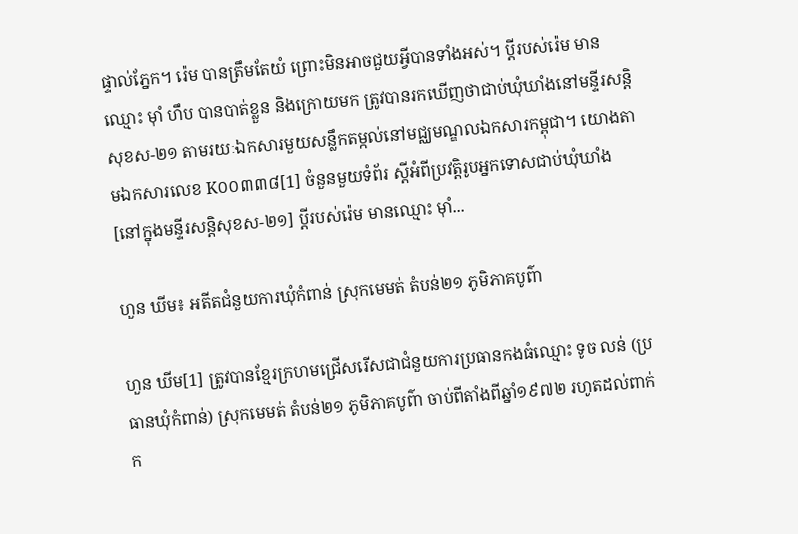ផ្ទាល់ភ្នែក។ រ៉េម បានត្រឹមតែយំ ព្រោះមិនអាចជួយអ្វីបានទាំងអស់។ ប្តីរបស់រ៉េម មានឈ្មោះ ម៉ាំ ហឹប បានបាត់ខ្លួន និងក្រោយមក ត្រូវបានរកឃើញថាជាប់ឃុំឃាំងនៅមន្ទីរសន្តិសុខស-២១ តាមរយៈឯកសារមួយសន្លឹកតម្កល់នៅមជ្ឈមណ្ឌលឯកសារកម្ពុជា។ យោងតាមឯកសារលេខ K០០៣៣៨[1] ចំនួនមួយទំព័រ ស្តីអំពីប្រវត្តិរូបអ្នកទោសជាប់ឃុំឃាំង [នៅក្នុងមន្ទីរសន្តិសុខស-២១] ប្តីរបស់រ៉េម មានឈ្មោះ ម៉ាំ...

ហួន ឃីម៖ អតីតជំនួយការឃុំកំពាន់ ស្រុកមេមត់ តំបន់២១ ភូមិភាគបូព៌ា

ហួន ឃីម[1] ត្រូវបានខ្មែរក្រហមជ្រើសរើសជាជំនួយការប្រធានកងធំឈ្មោះ ទូច លន់ (ប្រធានឃុំកំពាន់) ស្រុកមេមត់ តំបន់២១ ភូមិភាគបូព៌ា ចាប់ពីតាំងពីឆ្នាំ១៩៧២ រហូតដល់ពាក់ក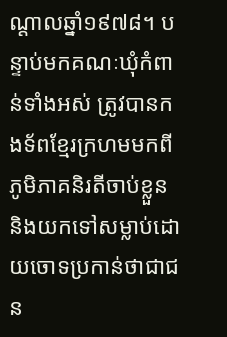ណ្តាលឆ្នាំ១៩៧៨។ បន្ទាប់មកគណៈឃុំកំពាន់ទាំងអស់ ត្រូវបានកងទ័ពខ្មែរក្រហមមកពីភូមិភាគនិរតីចាប់ខ្លួន និងយកទៅសម្លាប់ដោយចោទប្រកាន់ថាជាជន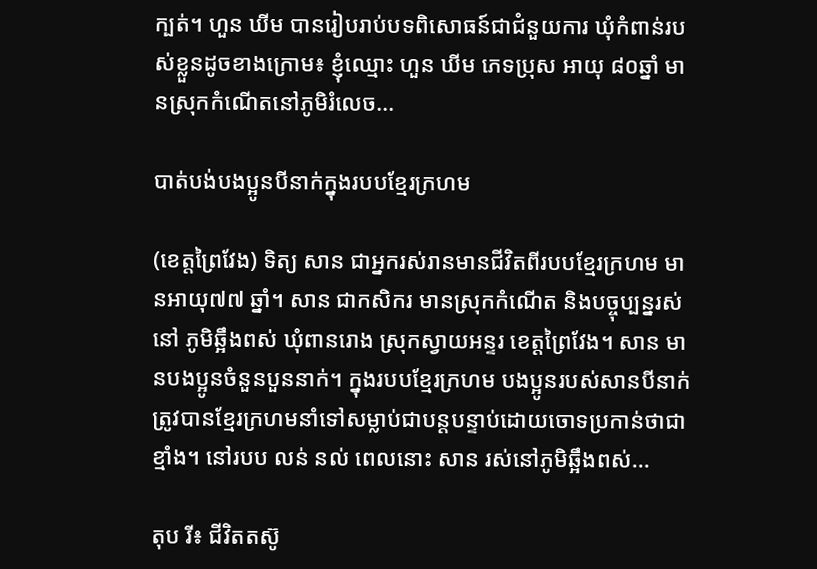ក្បត់។ ហួន ឃីម បានរៀបរាប់បទពិសោធន៍ជាជំនួយការ ឃុំកំពាន់របស់ខ្លួនដូចខាងក្រោម៖ ខ្ញុំឈ្មោះ ហួន ឃីម ភេទប្រុស អាយុ ៨០ឆ្នាំ មានស្រុកកំណើតនៅភូមិរំលេច...

បាត់បង់បងប្អូនបីនាក់ក្នុងរបបខ្មែរក្រហម

(ខេត្តព្រៃវែង) ទិត្យ សាន ជាអ្នករស់រានមានជីវិតពីរបបខ្មែរក្រហម មានអាយុ៧៧ ឆ្នាំ។ សាន ជាកសិករ មានស្រុកកំណើត និងបច្ចុប្បន្នរស់នៅ ភូមិឆ្អឹងពស់ ឃុំពានរោង ស្រុកស្វាយអន្ទរ ខេត្តព្រៃវែង។ សាន មានបងប្អូនចំនួនបួននាក់។ ក្នុងរបបខ្មែរក្រហម បងប្អូនរបស់សានបីនាក់ ត្រូវបានខ្មែរក្រហមនាំទៅសម្លាប់ជាបន្តបន្ទាប់ដោយចោទប្រកាន់ថាជាខ្មាំង។ នៅរបប លន់ នល់ ពេលនោះ សាន រស់នៅភូមិឆ្អឹងពស់...

តុប រី៖ ជីវិតតស៊ូ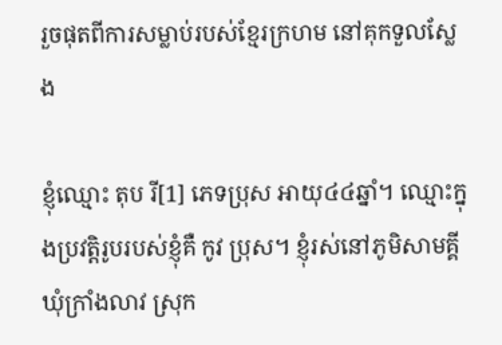រួចផុតពីការសម្លាប់របស់ខ្មែរក្រហម នៅគុកទួលស្លែង

ខ្ញុំឈ្មោះ តុប រី[1] ភេទប្រុស អាយុ៤៤ឆ្នាំ។ ឈ្មោះក្នុងប្រវត្តិរូបរបស់ខ្ញុំគឺ កូវ ប្រុស។ ខ្ញុំរស់នៅភូមិសាមគ្គី ឃុំក្រាំងលាវ ស្រុក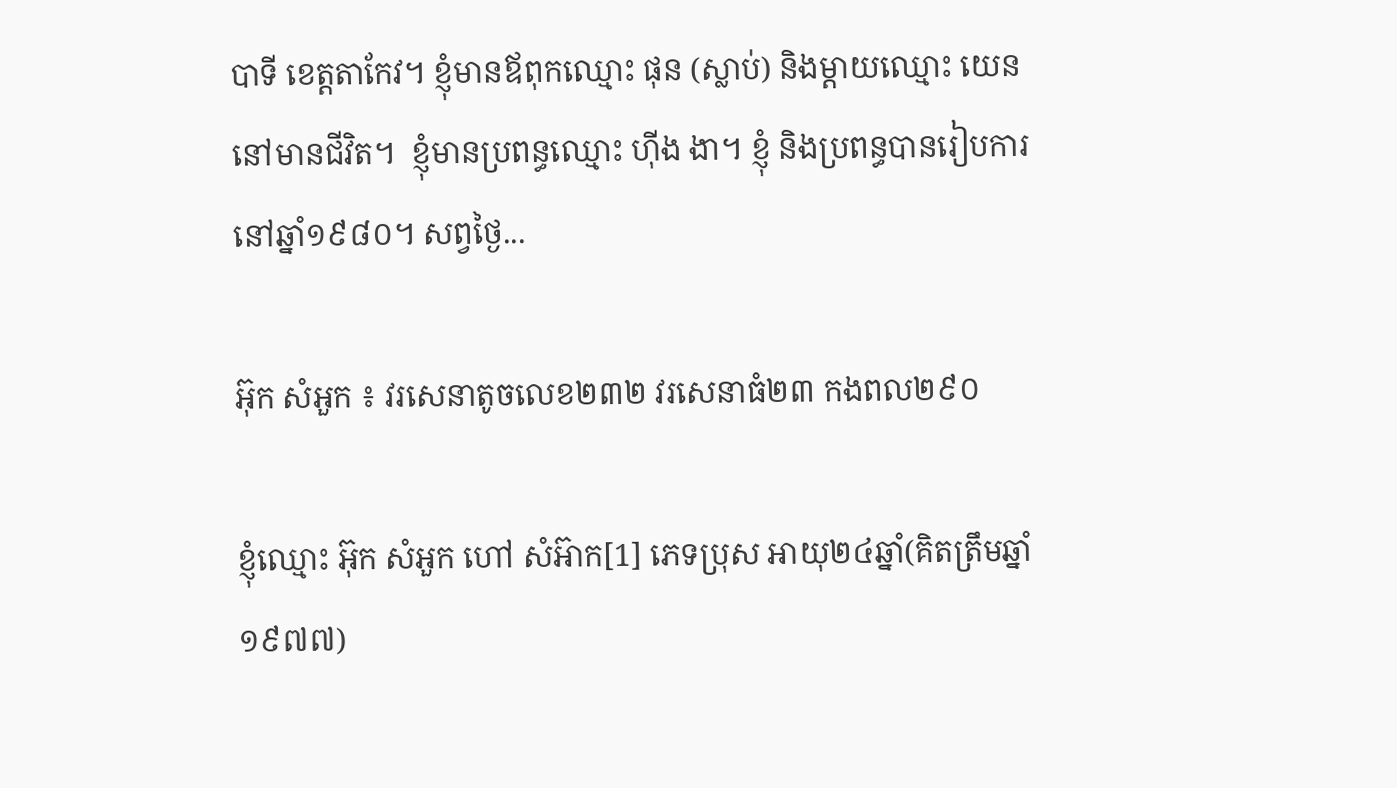បាទី ខេត្តតាកែវ។ ខ្ញុំមានឪពុកឈ្មោះ ផុន (ស្លាប់) និងម្ដាយឈ្មោះ យេន នៅមានជីវិត។  ខ្ញុំមានប្រពន្ធឈ្មោះ ហ៊ីង ងា។ ខ្ញុំ និងប្រពន្ធបានរៀបការនៅឆ្នាំ១៩៨០។ សព្វថ្ងៃ...

អ៊ុក សំអួក ៖ វរសេនាតូចលេខ២៣២ វរសេនាធំ២៣ កងពល២៩០

ខ្ញុំឈ្មោះ អ៊ុក សំអួក ហៅ សំអ៊ាក[1] ភេទប្រុស អាយុ២៤ឆ្នាំ(គិតត្រឹមឆ្នាំ១៩៧៧)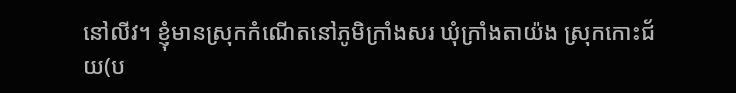នៅលីវ។ ខ្ញុំមានស្រុកកំណើតនៅភូមិក្រាំងសរ ឃុំក្រាំងតាយ៉ង ស្រុកកោះជ័យ(ប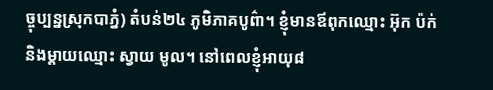ច្ចុប្បន្នស្រុកបាភ្នំ) តំបន់២៤ ភូមិភាគបូព៌ា។ ខ្ញុំមានឪពុកឈ្មោះ អ៊ុក ប៉ក់ និងម្ដាយឈ្មោះ ស្វាយ មូល។ នៅពេលខ្ញុំអាយុ៨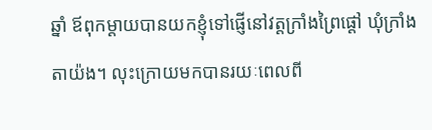ឆ្នាំ ឪពុកម្ដាយបានយកខ្ញុំទៅផ្ញើនៅវត្តក្រាំងព្រៃផ្ដៅ ឃុំក្រាំងតាយ៉ង។ លុះក្រោយមកបានរយៈពេលពី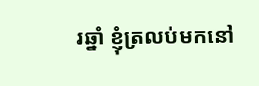រឆ្នាំ ខ្ញុំត្រលប់មកនៅ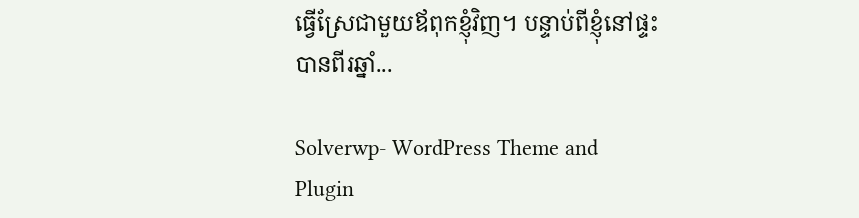ធ្វើស្រែជាមួយឪពុកខ្ញុំវិញ។ បន្ទាប់ពីខ្ញុំនៅផ្ទះបានពីរឆ្នាំ...

Solverwp- WordPress Theme and Plugin